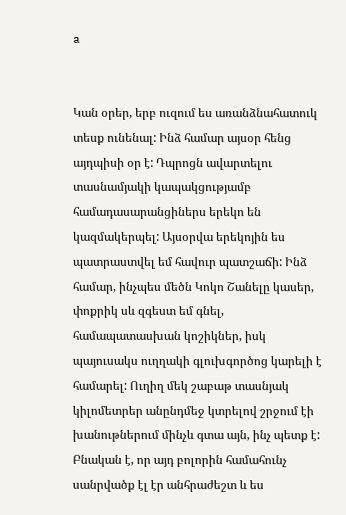a


Կան օրեր, երբ ուզում ես առանձնահատուկ տեսք ունենալ: Ինձ համար այսօր հենց այդպիսի օր է: Դպրոցն ավարտելու տասնամյակի կապակցությամբ համադասարանցիներս երեկո են կազմակերպել: Այսօրվա երեկոյին ես պատրաստվել եմ հավուր պատշաճի: Ինձ համար, ինչպես մեծն Կոկո Շանելը կասեր, փոքրիկ սև զգեստ եմ գնել, համապատասխան կոշիկներ, իսկ պայուսակս ուղղակի գլուխգործոց կարելի է համարել: Ուղիղ մեկ շաբաթ տասնյակ կիլոմետրեր անընդմեջ կտրելով շրջում էի խանութներում մինչև գտա այն, ինչ պետք է: Բնական է, որ այդ բոլորին համահունչ սանրվածք էլ էր անհրաժեշտ և ես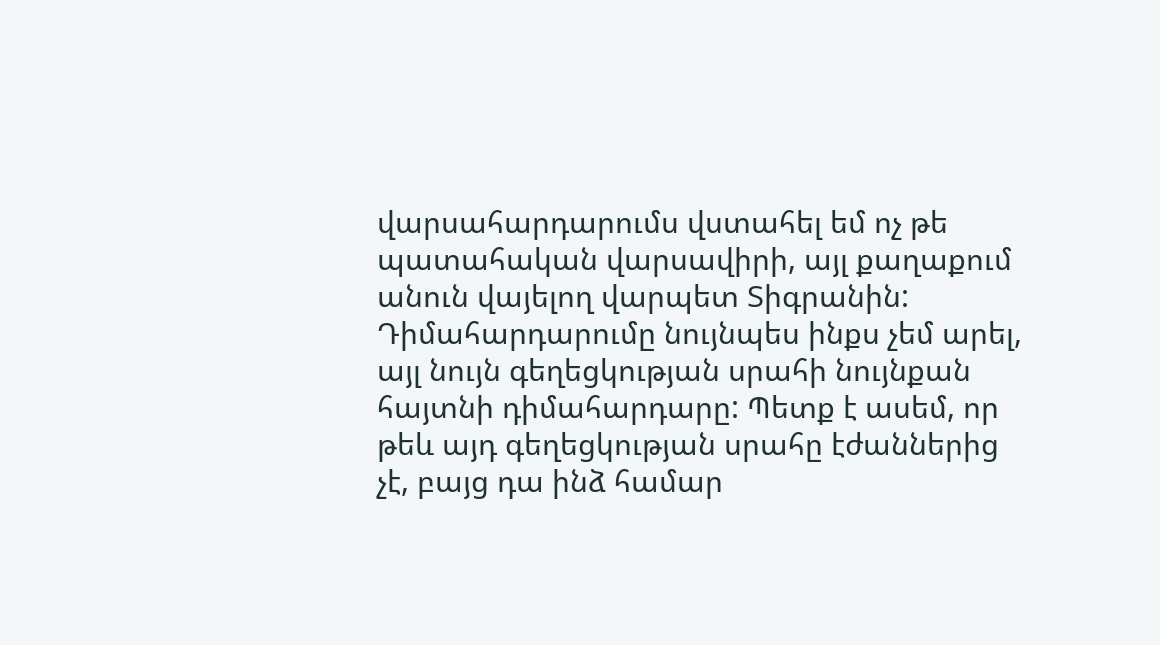վարսահարդարումս վստահել եմ ոչ թե պատահական վարսավիրի, այլ քաղաքում անուն վայելող վարպետ Տիգրանին: Դիմահարդարումը նույնպես ինքս չեմ արել, այլ նույն գեղեցկության սրահի նույնքան հայտնի դիմահարդարը: Պետք է ասեմ, որ թեև այդ գեղեցկության սրահը էժաններից չէ, բայց դա ինձ համար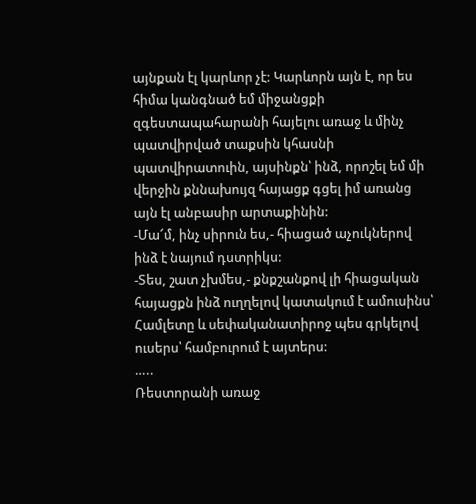այնքան էլ կարևոր չէ: Կարևորն այն է, որ ես հիմա կանգնած եմ միջանցքի զգեստապահարանի հայելու առաջ և մինչ պատվիրված տաքսին կհասնի պատվիրատուին, այսինքն՝ ինձ, որոշել եմ մի վերջին քննախույզ հայացք գցել իմ առանց այն էլ անբասիր արտաքինին:
-Մա՜մ, ինչ սիրուն ես,- հիացած աչուկներով ինձ է նայում դստրիկս:
-Տես, շատ չխմես,- քնքշանքով լի հիացական հայացքն ինձ ուղղելով կատակում է ամուսինս՝ Համլետը և սեփականատիրոջ պես գրկելով ուսերս՝ համբուրում է այտերս:
…..
Ռեստորանի առաջ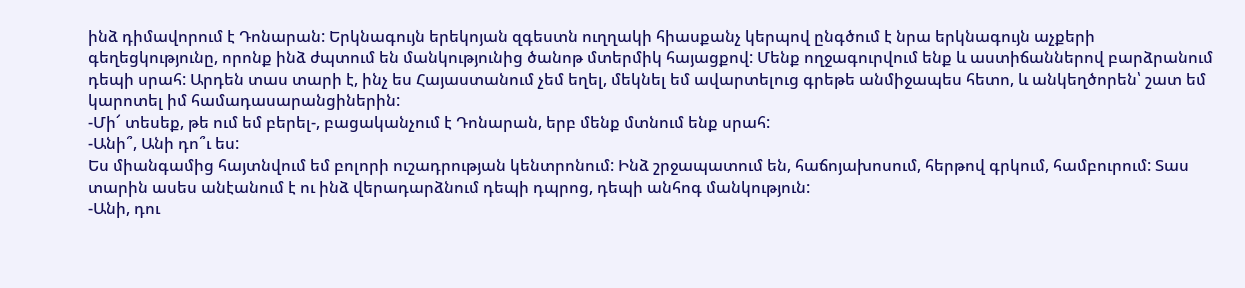ինձ դիմավորում է Դոնարան: Երկնագույն երեկոյան զգեստն ուղղակի հիասքանչ կերպով ընգծում է նրա երկնագույն աչքերի գեղեցկությունը, որոնք ինձ ժպտում են մանկությունից ծանոթ մտերմիկ հայացքով: Մենք ողջագուրվում ենք և աստիճաններով բարձրանում դեպի սրահ: Արդեն տաս տարի է, ինչ ես Հայաստանում չեմ եղել, մեկնել եմ ավարտելուց գրեթե անմիջապես հետո, և անկեղծորեն՝ շատ եմ կարոտել իմ համադասարանցիներին:
-Մի՜ տեսեք, թե ում եմ բերել-, բացականչում է Դոնարան, երբ մենք մտնում ենք սրահ:
-Անի՞, Անի դո՞ւ ես:
Ես միանգամից հայտնվում եմ բոլորի ուշադրության կենտրոնում: Ինձ շրջապատում են, հաճոյախոսում, հերթով գրկում, համբուրում: Տաս տարին ասես անէանում է ու ինձ վերադարձնում դեպի դպրոց, դեպի անհոգ մանկություն:
-Անի, դու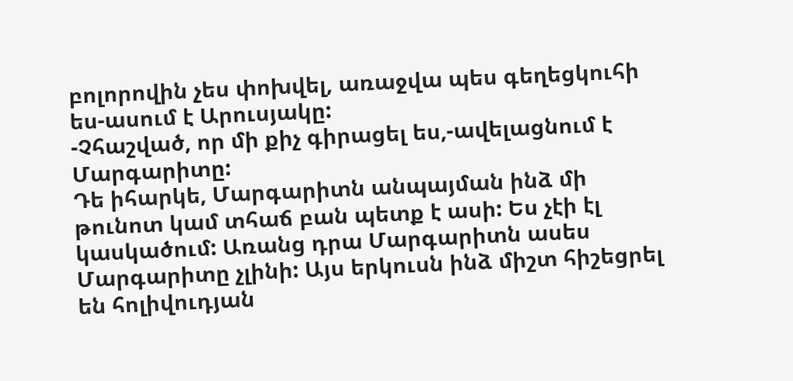բոլորովին չես փոխվել, առաջվա պես գեղեցկուհի ես-ասում է Արուսյակը:
-Չհաշված, որ մի քիչ գիրացել ես,-ավելացնում է Մարգարիտը:
Դե իհարկե, Մարգարիտն անպայման ինձ մի թունոտ կամ տհաճ բան պետք է ասի: Ես չէի էլ կասկածում: Առանց դրա Մարգարիտն ասես Մարգարիտը չլինի: Այս երկուսն ինձ միշտ հիշեցրել են հոլիվուդյան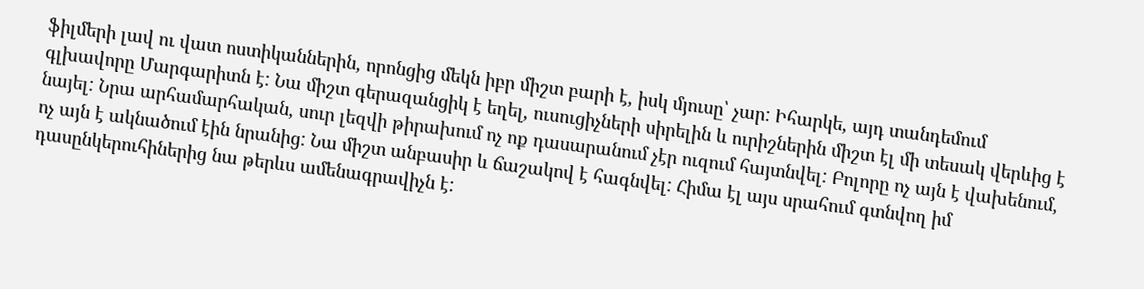ֆիլմերի լավ ու վատ ոստիկաններին, որոնցից մեկն իբր միշտ բարի է, իսկ մյուսը՝ չար: Իհարկե, այդ տանդեմում գլխավորը Մարգարիտն է: Նա միշտ գերազանցիկ է եղել, ուսուցիչների սիրելին և ուրիշներին միշտ էլ մի տեսակ վերևից է նայել: Նրա արհամարհական, սուր լեզվի թիրախում ոչ ոք դասարանում չէր ուզում հայտնվել: Բոլորը ոչ այն է վախենում, ոչ այն է ակնածում էին նրանից: Նա միշտ անբասիր և ճաշակով է հագնվել: Հիմա էլ այս սրահում գտնվող իմ դասընկերուհիներից նա թերևս ամենագրավիչն է: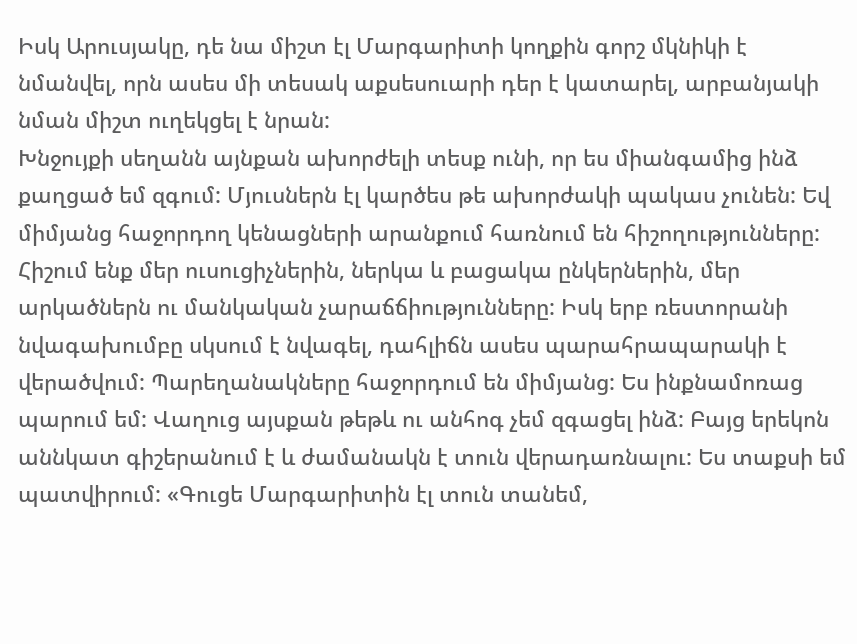Իսկ Արուսյակը, դե նա միշտ էլ Մարգարիտի կողքին գորշ մկնիկի է նմանվել, որն ասես մի տեսակ աքսեսուարի դեր է կատարել, արբանյակի նման միշտ ուղեկցել է նրան:
Խնջույքի սեղանն այնքան ախորժելի տեսք ունի, որ ես միանգամից ինձ քաղցած եմ զգում: Մյուսներն էլ կարծես թե ախորժակի պակաս չունեն: Եվ միմյանց հաջորդող կենացների արանքում հառնում են հիշողությունները: Հիշում ենք մեր ուսուցիչներին, ներկա և բացակա ընկերներին, մեր արկածներն ու մանկական չարաճճիությունները: Իսկ երբ ռեստորանի նվագախումբը սկսում է նվագել, դահլիճն ասես պարահրապարակի է վերածվում: Պարեղանակները հաջորդում են միմյանց: Ես ինքնամոռաց պարում եմ: Վաղուց այսքան թեթև ու անհոգ չեմ զգացել ինձ: Բայց երեկոն աննկատ գիշերանում է և ժամանակն է տուն վերադառնալու: Ես տաքսի եմ պատվիրում: «Գուցե Մարգարիտին էլ տուն տանեմ,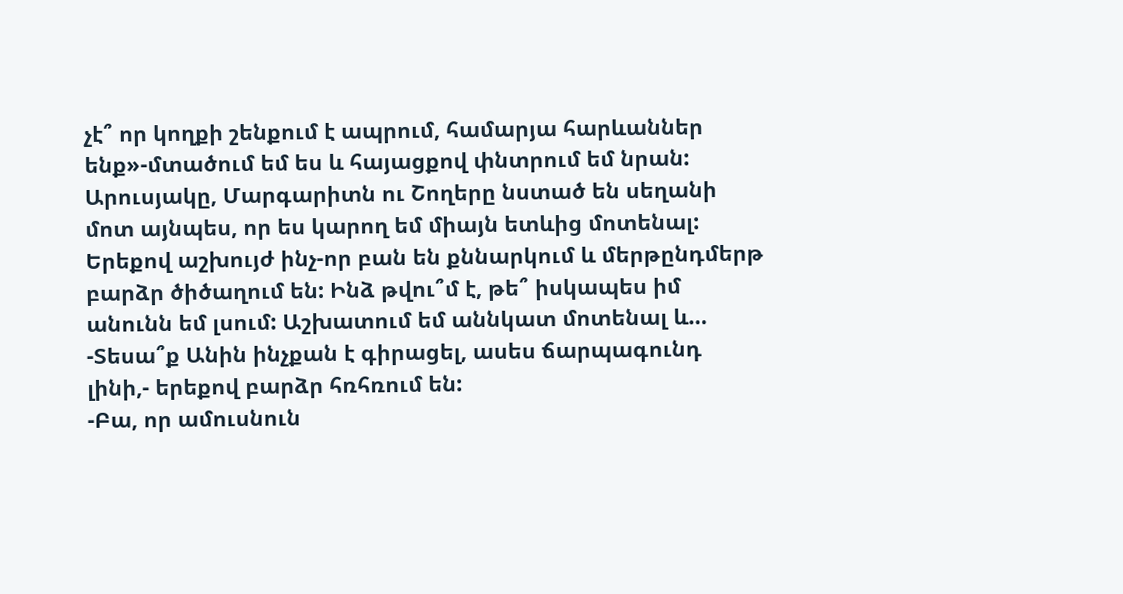չէ՞ որ կողքի շենքում է ապրում, համարյա հարևաններ ենք»-մտածում եմ ես և հայացքով փնտրում եմ նրան: Արուսյակը, Մարգարիտն ու Շողերը նստած են սեղանի մոտ այնպես, որ ես կարող եմ միայն ետևից մոտենալ: Երեքով աշխույժ ինչ-որ բան են քննարկում և մերթընդմերթ բարձր ծիծաղում են: Ինձ թվու՞մ է, թե՞ իսկապես իմ անունն եմ լսում: Աշխատում եմ աննկատ մոտենալ և…
-Տեսա՞ք Անին ինչքան է գիրացել, ասես ճարպագունդ լինի,- երեքով բարձր հռհռում են:
-Բա, որ ամուսնուն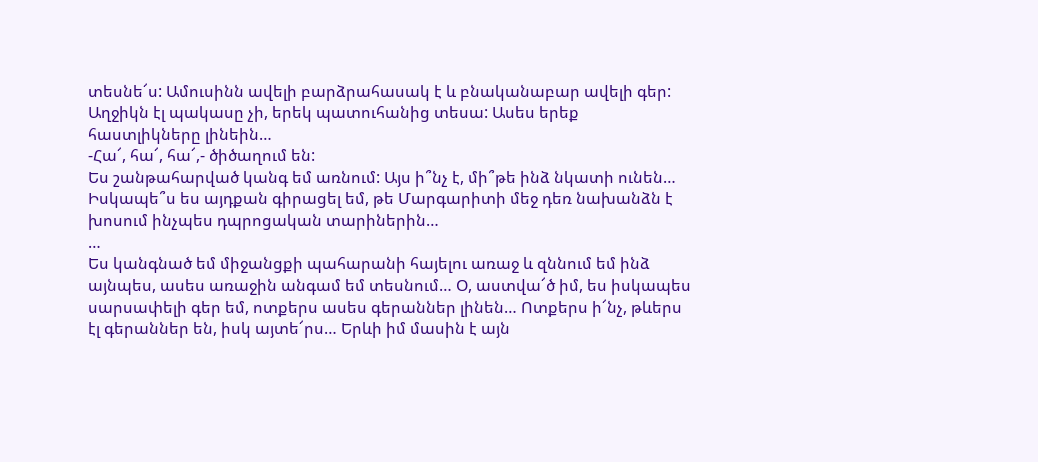տեսնե՜ս: Ամուսինն ավելի բարձրահասակ է և բնականաբար ավելի գեր: Աղջիկն էլ պակասը չի, երեկ պատուհանից տեսա: Ասես երեք հաստլիկները լինեին…
-Հա՜, հա՜, հա՜,- ծիծաղում են:
Ես շանթահարված կանգ եմ առնում: Այս ի՞նչ է, մի՞թե ինձ նկատի ունեն… Իսկապե՞ս ես այդքան գիրացել եմ, թե Մարգարիտի մեջ դեռ նախանձն է խոսում ինչպես դպրոցական տարիներին…
…
Ես կանգնած եմ միջանցքի պահարանի հայելու առաջ և զննում եմ ինձ այնպես, ասես առաջին անգամ եմ տեսնում… Օ, աստվա՜ծ իմ, ես իսկապես սարսափելի գեր եմ, ոտքերս ասես գերաններ լինեն… Ոտքերս ի՜նչ, թևերս էլ գերաններ են, իսկ այտե՜րս… Երևի իմ մասին է այն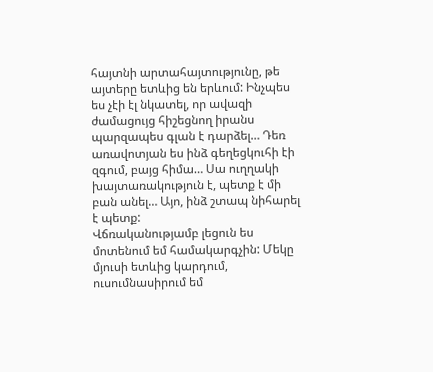հայտնի արտահայտությունը, թե այտերը ետևից են երևում: Ինչպես ես չէի էլ նկատել, որ ավազի ժամացույց հիշեցնող իրանս պարզապես գլան է դարձել… Դեռ առավոտյան ես ինձ գեղեցկուհի էի զգում, բայց հիմա… Սա ուղղակի խայտառակություն է, պետք է մի բան անել… Այո, ինձ շտապ նիհարել է պետք:
Վճռականությամբ լեցուն ես մոտենում եմ համակարգչին: Մեկը մյուսի ետևից կարդում, ուսումնասիրում եմ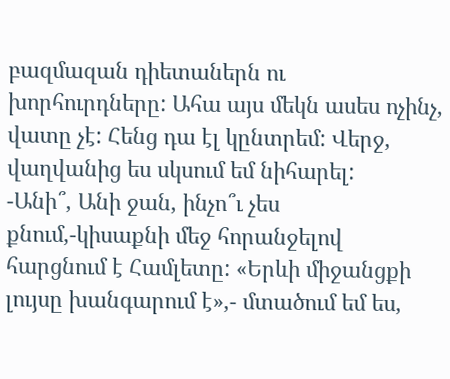բազմազան դիետաներն ու խորհուրդները: Ահա այս մեկն ասես ոչինչ, վատը չէ: Հենց դա էլ կընտրեմ: Վերջ, վաղվանից ես սկսում եմ նիհարել:
-Անի՞, Անի ջան, ինչո՞ւ չես քնում,-կիսաքնի մեջ հորանջելով հարցնում է Համլետը: «Երևի միջանցքի լույսը խանգարում է»,- մտածում եմ ես,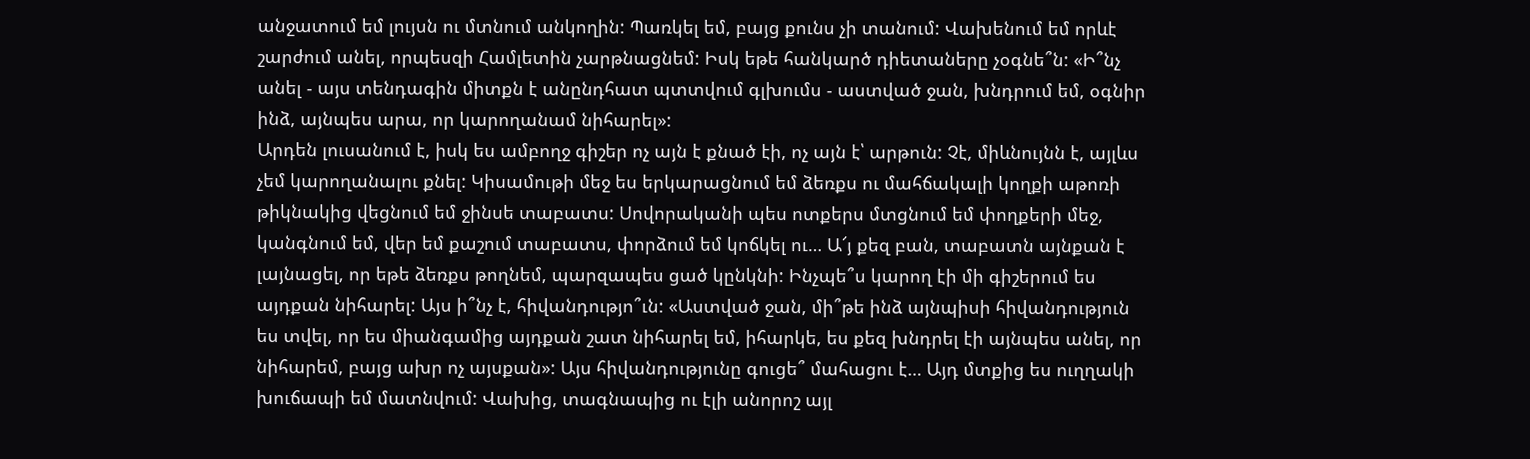անջատում եմ լույսն ու մտնում անկողին: Պառկել եմ, բայց քունս չի տանում: Վախենում եմ որևէ շարժում անել, որպեսզի Համլետին չարթնացնեմ: Իսկ եթե հանկարծ դիետաները չօգնե՞ն: «Ի՞նչ անել - այս տենդագին միտքն է անընդհատ պտտվում գլխումս - աստված ջան, խնդրում եմ, օգնիր ինձ, այնպես արա, որ կարողանամ նիհարել»:
Արդեն լուսանում է, իսկ ես ամբողջ գիշեր ոչ այն է քնած էի, ոչ այն է՝ արթուն: Չէ, միևնույնն է, այլևս չեմ կարողանալու քնել: Կիսամութի մեջ ես երկարացնում եմ ձեռքս ու մահճակալի կողքի աթոռի թիկնակից վեցնում եմ ջինսե տաբատս: Սովորականի պես ոտքերս մտցնում եմ փողքերի մեջ, կանգնում եմ, վեր եմ քաշում տաբատս, փորձում եմ կոճկել ու… Ա՜յ քեզ բան, տաբատն այնքան է լայնացել, որ եթե ձեռքս թողնեմ, պարզապես ցած կընկնի: Ինչպե՞ս կարող էի մի գիշերում ես այդքան նիհարել: Այս ի՞նչ է, հիվանդությո՞ւն: «Աստված ջան, մի՞թե ինձ այնպիսի հիվանդություն ես տվել, որ ես միանգամից այդքան շատ նիհարել եմ, իհարկե, ես քեզ խնդրել էի այնպես անել, որ նիհարեմ, բայց ախր ոչ այսքան»: Այս հիվանդությունը գուցե՞ մահացու է… Այդ մտքից ես ուղղակի խուճապի եմ մատնվում: Վախից, տագնապից ու էլի անորոշ այլ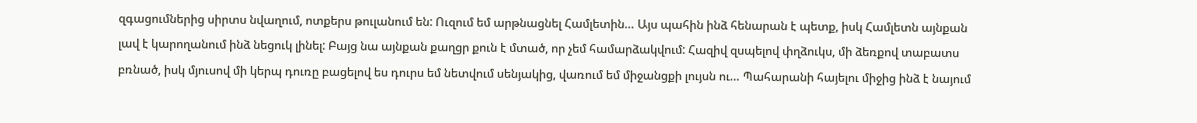զգացումներից սիրտս նվաղում, ոտքերս թուլանում են: Ուզում եմ արթնացնել Համլետին… Այս պահին ինձ հենարան է պետք, իսկ Համլետն այնքան լավ է կարողանում ինձ նեցուկ լինել: Բայց նա այնքան քաղցր քուն է մտած, որ չեմ համարձակվում: Հազիվ զսպելով փղձուկս, մի ձեռքով տաբատս բռնած, իսկ մյուսով մի կերպ դուռը բացելով ես դուրս եմ նետվում սենյակից, վառում եմ միջանցքի լույսն ու… Պահարանի հայելու միջից ինձ է նայում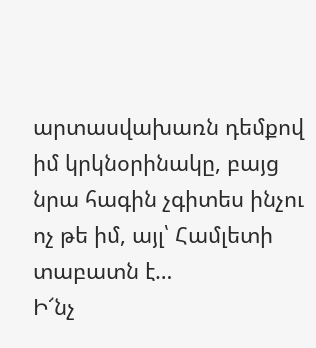արտասվախառն դեմքով իմ կրկնօրինակը, բայց նրա հագին չգիտես ինչու ոչ թե իմ, այլ՝ Համլետի տաբատն է…
Ի՜նչ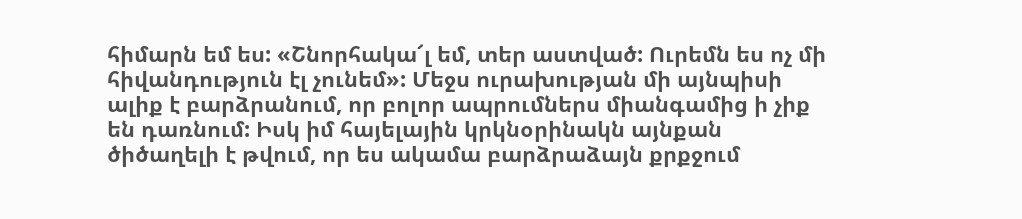հիմարն եմ ես: «Շնորհակա՜լ եմ, տեր աստված: Ուրեմն ես ոչ մի հիվանդություն էլ չունեմ»: Մեջս ուրախության մի այնպիսի ալիք է բարձրանում, որ բոլոր ապրումներս միանգամից ի չիք են դառնում: Իսկ իմ հայելային կրկնօրինակն այնքան ծիծաղելի է թվում, որ ես ակամա բարձրաձայն քրքջում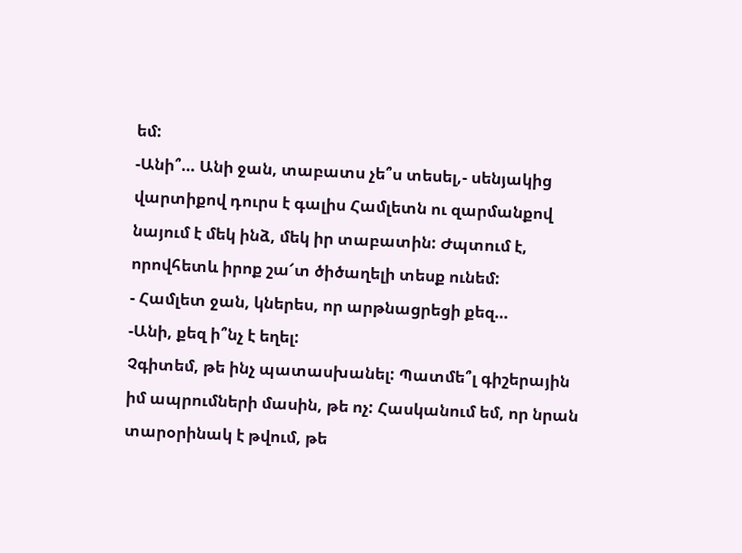եմ:
-Անի՞… Անի ջան, տաբատս չե՞ս տեսել,- սենյակից վարտիքով դուրս է գալիս Համլետն ու զարմանքով նայում է մեկ ինձ, մեկ իր տաբատին: Ժպտում է, որովհետև իրոք շա՜տ ծիծաղելի տեսք ունեմ:
- Համլետ ջան, կներես, որ արթնացրեցի քեզ…
-Անի, քեզ ի՞նչ է եղել:
Չգիտեմ, թե ինչ պատասխանել: Պատմե՞լ գիշերային իմ ապրումների մասին, թե ոչ: Հասկանում եմ, որ նրան տարօրինակ է թվում, թե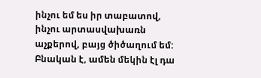ինչու եմ ես իր տաբատով, ինչու արտասվախառն աչքերով, բայց ծիծաղում եմ: Բնական է, ամեն մեկին էլ դա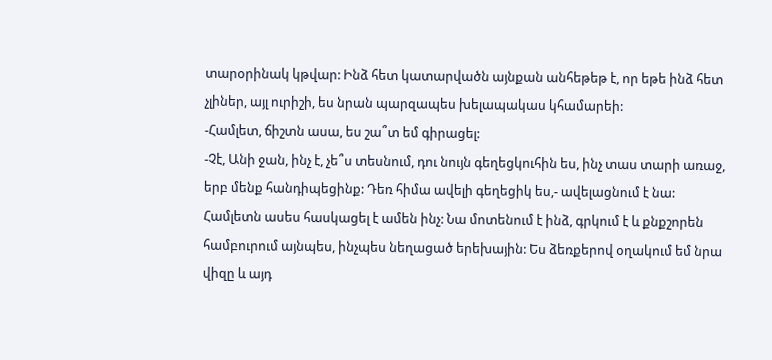տարօրինակ կթվար: Ինձ հետ կատարվածն այնքան անհեթեթ է, որ եթե ինձ հետ չլիներ, այլ ուրիշի, ես նրան պարզապես խելապակաս կհամարեի:
-Համլետ, ճիշտն ասա, ես շա՞տ եմ գիրացել:
-Չէ, Անի ջան, ինչ է, չե՞ս տեսնում, դու նույն գեղեցկուհին ես, ինչ տաս տարի առաջ, երբ մենք հանդիպեցինք: Դեռ հիմա ավելի գեղեցիկ ես,- ավելացնում է նա:
Համլետն ասես հասկացել է ամեն ինչ: Նա մոտենում է ինձ, գրկում է և քնքշորեն համբուրում այնպես, ինչպես նեղացած երեխային: Ես ձեռքերով օղակում եմ նրա վիզը և այդ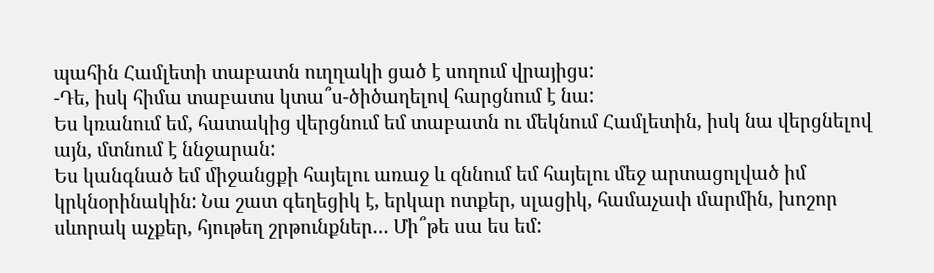պահին Համլետի տաբատն ուղղակի ցած է սողում վրայիցս:
-Դե, իսկ հիմա տաբատս կտա՞ս-ծիծաղելով հարցնում է նա:
Ես կռանում եմ, հատակից վերցնում եմ տաբատն ու մեկնում Համլետին, իսկ նա վերցնելով այն, մտնում է ննջարան:
Ես կանգնած եմ միջանցքի հայելու առաջ և զննում եմ հայելու մեջ արտացոլված իմ կրկնօրինակին: Նա շատ գեղեցիկ է, երկար ոտքեր, սլացիկ, համաչափ մարմին, խոշոր սևորակ աչքեր, հյութեղ շրթունքներ… Մի՞թե սա ես եմ: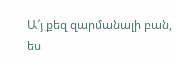Ա՜յ քեզ զարմանալի բան, ես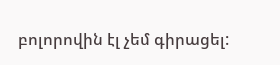բոլորովին էլ չեմ գիրացել: